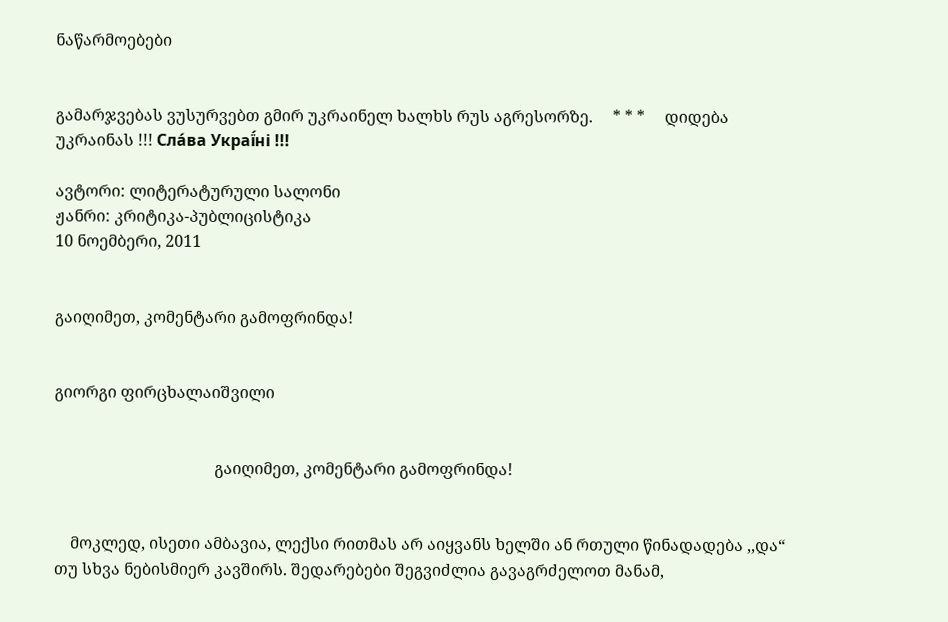ნაწარმოებები


გამარჯვებას ვუსურვებთ გმირ უკრაინელ ხალხს რუს აგრესორზე.     * * *     დიდება უკრაინას !!! Сла́ва Украї́ні !!!

ავტორი: ლიტერატურული სალონი
ჟანრი: კრიტიკა-პუბლიცისტიკა
10 ნოემბერი, 2011


გაიღიმეთ, კომენტარი გამოფრინდა!


გიორგი ფირცხალაიშვილი


                                        გაიღიმეთ, კომენტარი გამოფრინდა!


    მოკლედ, ისეთი ამბავია, ლექსი რითმას არ აიყვანს ხელში ან რთული წინადადება ,,და“ თუ სხვა ნებისმიერ კავშირს. შედარებები შეგვიძლია გავაგრძელოთ მანამ,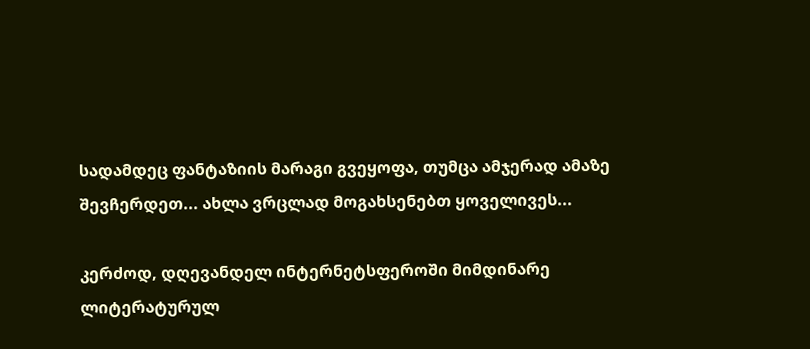სადამდეც ფანტაზიის მარაგი გვეყოფა, თუმცა ამჯერად ამაზე შევჩერდეთ... ახლა ვრცლად მოგახსენებთ ყოველივეს...

კერძოდ, დღევანდელ ინტერნეტსფეროში მიმდინარე ლიტერატურულ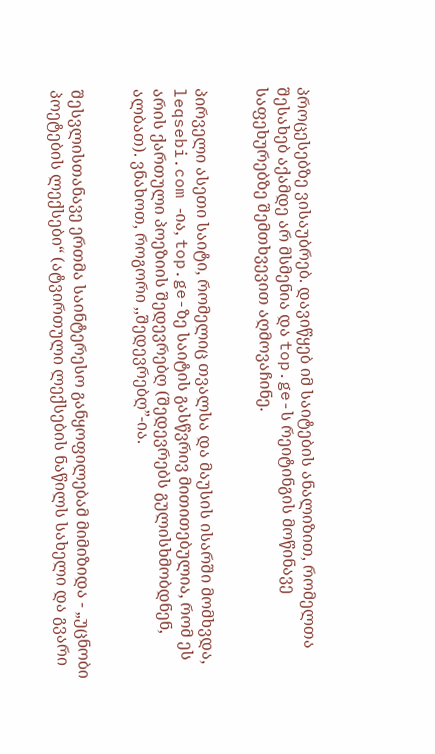პროცესებზე ვისაუბრებ. დავიწყებ იმ საიტების ანალიზით, რომელთა შესახებ აქამდე არ მსმენია და top.ge-ს რეიტინგის მოწინავე საფეხურებზე შემთხვევით აღმოვაჩინე.


პირველი ასეთი საიტი, რომელიც თვალსა და მაუსის ისარში მომხვდა, leqsebi.com -ია, top.ge-ზე საიტის გასწვრივ მითითებულია, რომ ეს არის ქართული პოეზიის შედევრებღ (შედევრებს გულისხმობდნენ, ალბათ). ვნახოთ, როგორი ,,შედევრებღ”-ია.


შესვლისთანავე ერთმა საინტერესო განყოფილებამ მიმიზიდა - „უცნობი პოეტების ლექსები“ (ატვირთული ლექსების ნაწილს სახელი და გვარი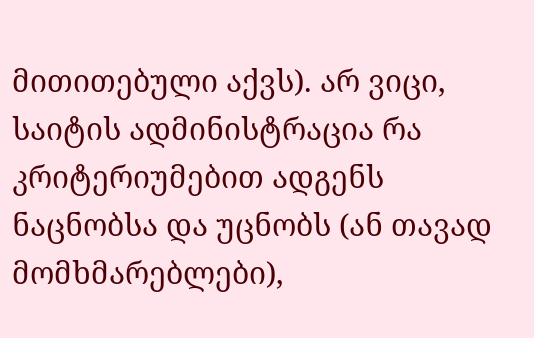მითითებული აქვს). არ ვიცი, საიტის ადმინისტრაცია რა კრიტერიუმებით ადგენს ნაცნობსა და უცნობს (ან თავად მომხმარებლები),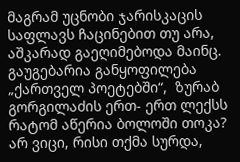მაგრამ უცნობი ჯარისკაცის საფლავს ჩაცინებით თუ არა, აშკარად გაეღიმებოდა მაინც. გაუგებარია განყოფილება „ქართველ პოეტებში“,  ზურაბ გორგილაძის ერთ- ერთ ლექსს რატომ აწერია ბოლოში თოკა? არ ვიცი, რისი თქმა სურდა,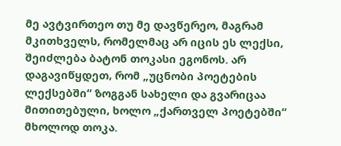მე ავტვირთეო თუ მე დავწერეო, მაგრამ მკითხველს, რომელმაც არ იცის ეს ლექსი, შეიძლება ბატონ თოკასი ეგონოს. არ დაგავიწყდეთ, რომ „უცნობი პოეტების ლექსებში“ ზოგგან სახელი და გვარიცაა მითითებული, ხოლო „ქართველ პოეტებში“ მხოლოდ თოკა.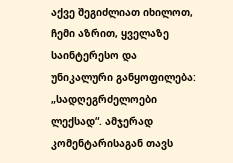აქვე შეგიძლიათ იხილოთ,  ჩემი აზრით, ყველაზე საინტერესო და უნიკალური განყოფილება: „სადღეგრძელოები ლექსად“. ამჯერად კომენტარისაგან თავს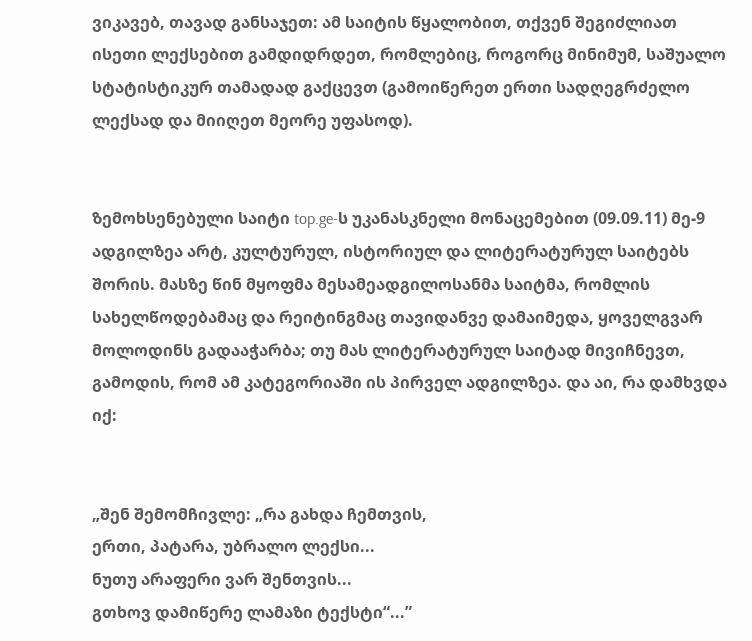ვიკავებ, თავად განსაჯეთ: ამ საიტის წყალობით, თქვენ შეგიძლიათ ისეთი ლექსებით გამდიდრდეთ, რომლებიც, როგორც მინიმუმ, საშუალო სტატისტიკურ თამადად გაქცევთ (გამოიწერეთ ერთი სადღეგრძელო ლექსად და მიიღეთ მეორე უფასოდ).


ზემოხსენებული საიტი top.ge-ს უკანასკნელი მონაცემებით (09.09.11) მე-9 ადგილზეა არტ, კულტურულ, ისტორიულ და ლიტერატურულ საიტებს შორის. მასზე წინ მყოფმა მესამეადგილოსანმა საიტმა, რომლის სახელწოდებამაც და რეიტინგმაც თავიდანვე დამაიმედა, ყოველგვარ მოლოდინს გადააჭარბა; თუ მას ლიტერატურულ საიტად მივიჩნევთ, გამოდის, რომ ამ კატეგორიაში ის პირველ ადგილზეა. და აი, რა დამხვდა იქ:


„შენ შემომჩივლე: „რა გახდა ჩემთვის,
ერთი, პატარა, უბრალო ლექსი...
ნუთუ არაფერი ვარ შენთვის...
გთხოვ დამიწერე ლამაზი ტექსტი“...”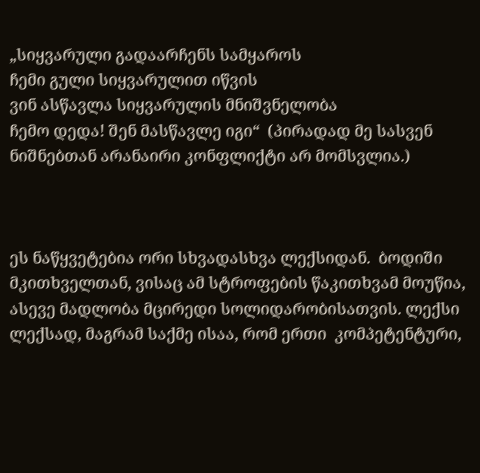„სიყვარული გადაარჩენს სამყაროს
ჩემი გული სიყვარულით იწვის
ვინ ასწავლა სიყვარულის მნიშვნელობა
ჩემო დედა! შენ მასწავლე იგი“  (პირადად მე სასვენ ნიშნებთან არანაირი კონფლიქტი არ მომსვლია.)



ეს ნაწყვეტებია ორი სხვადასხვა ლექსიდან.  ბოდიში მკითხველთან, ვისაც ამ სტროფების წაკითხვამ მოუწია, ასევე მადლობა მცირედი სოლიდარობისათვის. ლექსი ლექსად, მაგრამ საქმე ისაა, რომ ერთი  კომპეტენტური,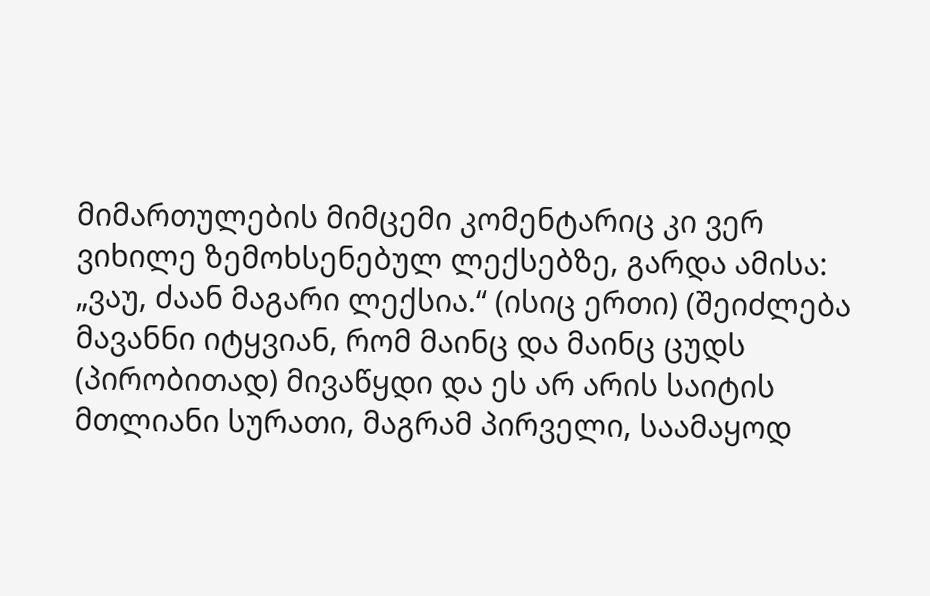მიმართულების მიმცემი კომენტარიც კი ვერ ვიხილე ზემოხსენებულ ლექსებზე, გარდა ამისა: „ვაუ, ძაან მაგარი ლექსია.“ (ისიც ერთი) (შეიძლება მავანნი იტყვიან, რომ მაინც და მაინც ცუდს (პირობითად) მივაწყდი და ეს არ არის საიტის მთლიანი სურათი, მაგრამ პირველი, საამაყოდ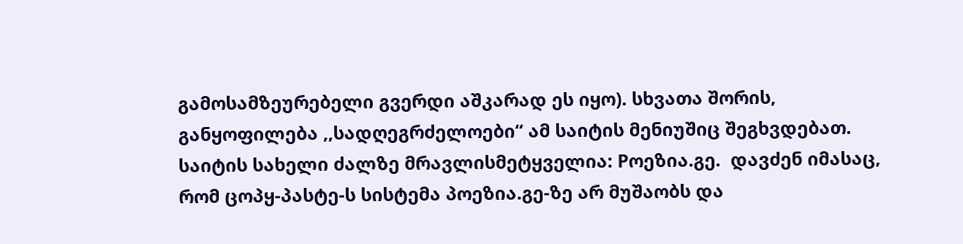გამოსამზეურებელი გვერდი აშკარად ეს იყო). სხვათა შორის, განყოფილება ,,სადღეგრძელოები“ ამ საიტის მენიუშიც შეგხვდებათ. საიტის სახელი ძალზე მრავლისმეტყველია: Pოეზია.გე.  დავძენ იმასაც, რომ ცოპყ-პასტე-ს სისტემა პოეზია.გე-ზე არ მუშაობს და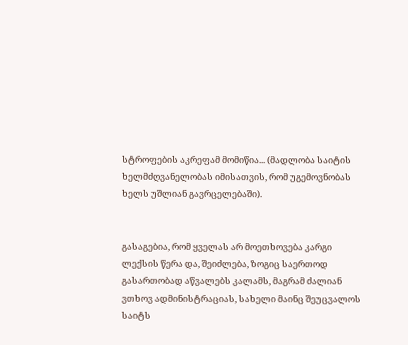სტროფების აკრეფამ მომიწია... (მადლობა საიტის ხელმძღვანელობას იმისათვის, რომ უგემოვნობას ხელს უშლიან გავრცელებაში).


გასაგებია, რომ ყველას არ მოეთხოვება კარგი ლექსის წერა და, შეიძლება, ზოგიც საერთოდ გასართობად აწვალებს კალამს, მაგრამ ძალიან ვთხოვ ადმინისტრაციას, სახელი მაინც შეუცვალოს საიტს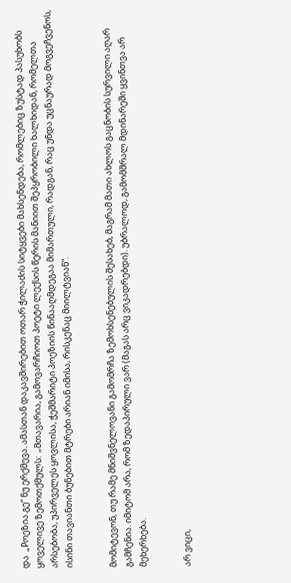და  „Pოეზია.გე“ ნუ ერქმევა. ამასთან დაკავშირებით ოთარ ჭილაძის სიტყვები მახსენდება, რომლებიც ზუსტად პასუხობს ყოველივე ზემოთქმულს:  „მთავარია, გამოვარჩიოთ პოეტი ლექსის წერის მანიით შეპყრობილი ხალხიდან, რომელთა არსებობა, უპირველეს ყოვლისა, ჭეშმარიტი პოეზიის წინააღმდეგაა მიმართული, რადგან, რაც უნდა უცნაურად მოგვეჩვენოს, ისინი თავიანთი ბუნებით მტრები არიან იმისა, რისკენაც მიილტვიან“.


მომიტევონ, თუ რამე მნიშვნელოვანი გამომრჩა ზემოხსენებულის შესახებ, მაგრამ მათი ახლოს გაცნობის სურვილი აღარ გამჩენია. იმიტომ არა, რომ ზედაპირული ვარ (მაგას არც ვიკადრებდი). უბრალოდ, გამომშრალ მდინარეში ყვინთვა არ მეხერხება.


არ ვიცი,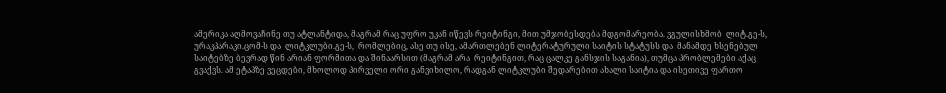ამერიკა აღმოვაჩინე თუ ატლანტიდა, მაგრამ რაც უფრო უკან იწევს რეიტინგი, მით უმჯობესდება მდგომარეობა. ვგულისხმობ  ლიტ.გე-ს, ურაკპარაკი.ცომ-ს და  ლიტკლუბი.გე-ს,  რომლებიც, ასე თუ ისე, ამართლებენ ლიტერატურული საიტის სტატუსს და  მანამდე ხსენებულ საიტებზე ბევრად წინ არიან ფორმითა და შინაარსით (მაგრამ არა  რეიტინგით, რაც ცალკე განსჯის საგანია), თუმცა პრობლემები აქაც გვაქვს. ამ ეტაპზე ვეცდები, მხოლოდ პირველი ორი განვიხილო, რადგან ლიტკლუბი შედარებით ახალი საიტია და ისეთივე ფართო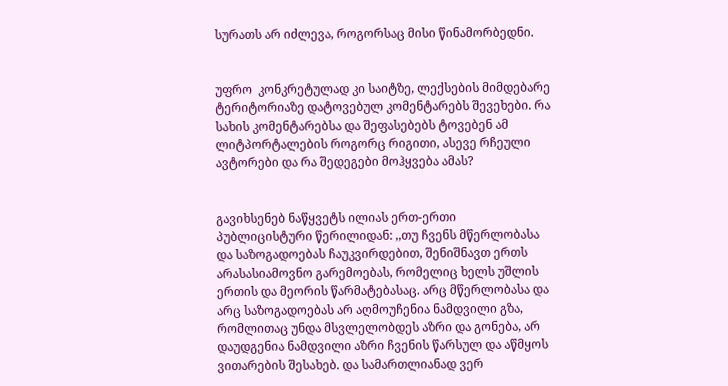სურათს არ იძლევა, როგორსაც მისი წინამორბედნი.


უფრო  კონკრეტულად კი საიტზე, ლექსების მიმდებარე ტერიტორიაზე დატოვებულ კომენტარებს შევეხები. რა სახის კომენტარებსა და შეფასებებს ტოვებენ ამ ლიტპორტალების როგორც რიგითი, ასევე რჩეული ავტორები და რა შედეგები მოჰყვება ამას?


გავიხსენებ ნაწყვეტს ილიას ერთ-ერთი პუბლიცისტური წერილიდან: ,,თუ ჩვენს მწერლობასა და საზოგადოებას ჩაუკვირდებით, შენიშნავთ ერთს არასასიამოვნო გარემოებას, რომელიც ხელს უშლის ერთის და მეორის წარმატებასაც. არც მწერლობასა და არც საზოგადოებას არ აღმოუჩენია ნამდვილი გზა, რომლითაც უნდა მსვლელობდეს აზრი და გონება, არ დაუდგენია ნამდვილი აზრი ჩვენის წარსულ და აწმყოს ვითარების შესახებ. და სამართლიანად ვერ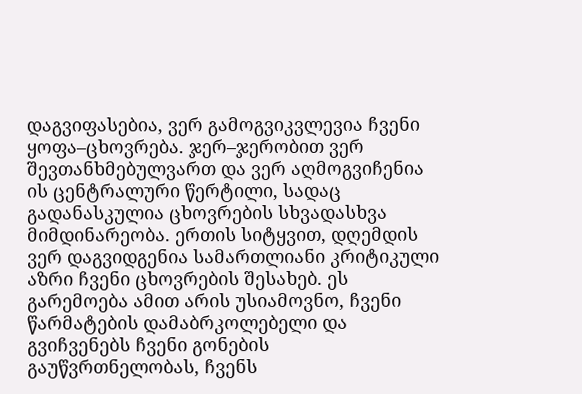დაგვიფასებია, ვერ გამოგვიკვლევია ჩვენი ყოფა–ცხოვრება. ჯერ–ჯერობით ვერ შევთანხმებულვართ და ვერ აღმოგვიჩენია ის ცენტრალური წერტილი, სადაც გადანასკულია ცხოვრების სხვადასხვა მიმდინარეობა. ერთის სიტყვით, დღემდის ვერ დაგვიდგენია სამართლიანი კრიტიკული აზრი ჩვენი ცხოვრების შესახებ. ეს გარემოება ამით არის უსიამოვნო, ჩვენი წარმატების დამაბრკოლებელი და გვიჩვენებს ჩვენი გონების გაუწვრთნელობას, ჩვენს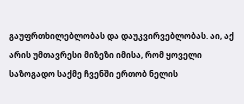გაუფრთხილებლობას და დაუკვირვებლობას. აი, აქ არის უმთავრესი მიზეზი იმისა, რომ ყოველი საზოგადო საქმე ჩვენში ერთობ ნელის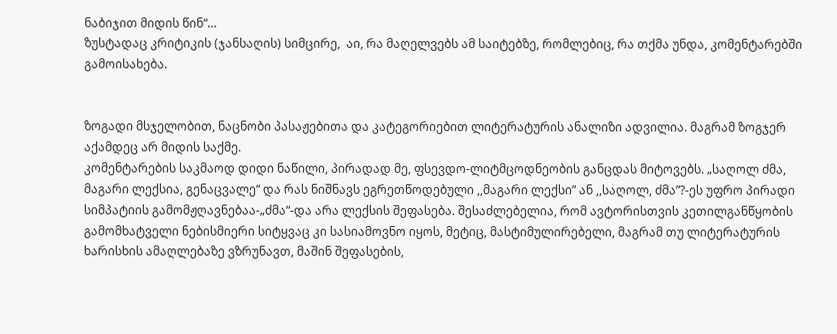ნაბიჯით მიდის წინ“…
ზუსტადაც კრიტიკის (ჯანსაღის) სიმცირე,  აი, რა მაღელვებს ამ საიტებზე, რომლებიც, რა თქმა უნდა, კომენტარებში გამოისახება.


ზოგადი მსჯელობით, ნაცნობი პასაჟებითა და კატეგორიებით ლიტერატურის ანალიზი ადვილია. მაგრამ ზოგჯერ აქამდეც არ მიდის საქმე.
კომენტარების საკმაოდ დიდი ნაწილი, პირადად მე, ფსევდო-ლიტმცოდნეობის განცდას მიტოვებს. „საღოლ ძმა, მაგარი ლექსია, გენაცვალე“ და რას ნიშნავს ეგრეთწოდებული ,,მაგარი ლექსი” ან ,,საღოლ, ძმა”?-ეს უფრო პირადი სიმპატიის გამომჟღავნებაა-„ძმა“-და არა ლექსის შეფასება. შესაძლებელია, რომ ავტორისთვის კეთილგანწყობის გამომხატველი ნებისმიერი სიტყვაც კი სასიამოვნო იყოს, მეტიც, მასტიმულირებელი, მაგრამ თუ ლიტერატურის ხარისხის ამაღლებაზე ვზრუნავთ, მაშინ შეფასების,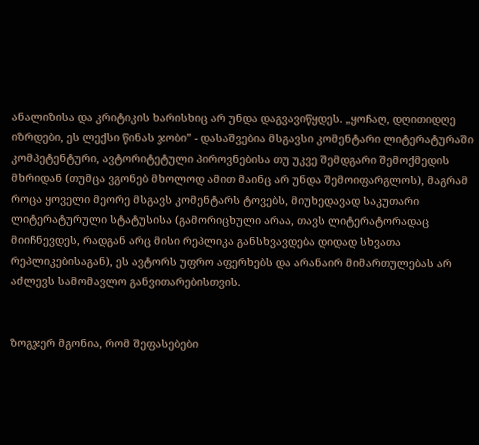ანალიზისა და კრიტიკის ხარისხიც არ უნდა დაგვავიწყდეს. „ყოჩაღ, დღითიდღე იზრდები, ეს ლექსი წინას ჯობი” - დასაშვებია მსგავსი კომენტარი ლიტერატურაში კომპეტენტური, ავტორიტეტული პიროვნებისა თუ უკვე შემდგარი შემოქმედის მხრიდან (თუმცა ვგონებ მხოლოდ ამით მაინც არ უნდა შემოიფარგლოს), მაგრამ როცა ყოველი მეორე მსგავს კომენტარს ტოვებს, მიუხედავად საკუთარი ლიტერატურული სტატუსისა (გამორიცხული არაა, თავს ლიტერატორადაც მიიჩნევდეს, რადგან არც მისი რეპლიკა განსხვავდება დიდად სხვათა რეპლიკებისაგან), ეს ავტორს უფრო აფერხებს და არანაირ მიმართულებას არ აძლევს სამომავლო განვითარებისთვის.


ზოგჯერ მგონია, რომ შეფასებები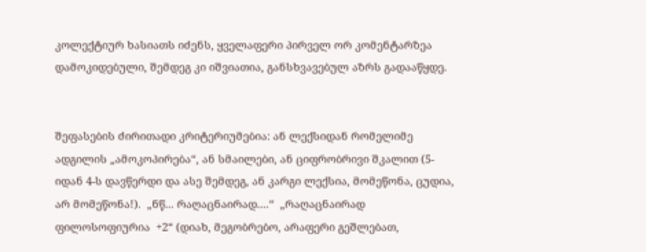კოლექტიურ ხასიათს იძენს, ყველაფერი პირველ ორ კომენტარზეა დამოკიდებული, შემდეგ კი იშვიათია, განსხვავებულ აზრს გადააწყდე.


შეფასების ძირითადი კრიტერიუმებია: ან ლექსიდან რომელიმე ადგილის „ამოკოპირება“, ან სმაილები, ან ციფრობრივი შკალით (5-იდან 4-ს დავწერდი და ასე შემდეგ, ან კარგი ლექსია, მომეწონა, ცუდია, არ მომეწონა!).  „ნწ... რაღაცნაირად....“  „რაღაცნაირად ფილოსოფიურია  +2“ (დიახ, მეგობრებო, არაფერი გეშლებათ,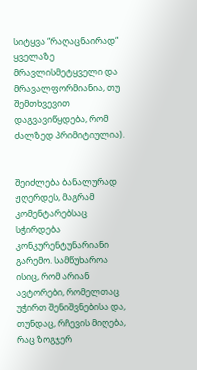სიტყვა “რაღაცნაირად“ ყველაზე მრავლისმეტყველი და მრავალფორმიანია, თუ შემთხვევით დაგვავიწყდება, რომ ძალზედ პრიმიტიულია).


შეიძლება ბანალურად ჟღერდეს, მაგრამ კომენტარებსაც სჭირდება კონკურენტუნარიანი გარემო. სამწუხაროა ისიც, რომ არიან ავტორები, რომელთაც უჭირთ შენიშვნებისა და, თუნდაც, რჩევის მიღება, რაც ზოგჯერ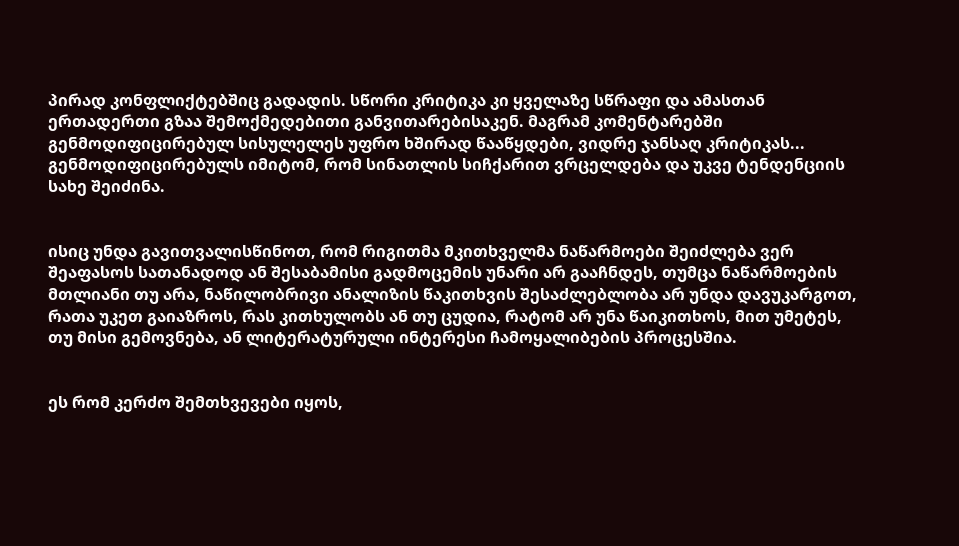პირად კონფლიქტებშიც გადადის. სწორი კრიტიკა კი ყველაზე სწრაფი და ამასთან ერთადერთი გზაა შემოქმედებითი განვითარებისაკენ. მაგრამ კომენტარებში გენმოდიფიცირებულ სისულელეს უფრო ხშირად წააწყდები, ვიდრე ჯანსაღ კრიტიკას...  გენმოდიფიცირებულს იმიტომ, რომ სინათლის სიჩქარით ვრცელდება და უკვე ტენდენციის სახე შეიძინა.


ისიც უნდა გავითვალისწინოთ, რომ რიგითმა მკითხველმა ნაწარმოები შეიძლება ვერ შეაფასოს სათანადოდ ან შესაბამისი გადმოცემის უნარი არ გააჩნდეს, თუმცა ნაწარმოების მთლიანი თუ არა, ნაწილობრივი ანალიზის წაკითხვის შესაძლებლობა არ უნდა დავუკარგოთ, რათა უკეთ გაიაზროს, რას კითხულობს ან თუ ცუდია, რატომ არ უნა წაიკითხოს, მით უმეტეს, თუ მისი გემოვნება, ან ლიტერატურული ინტერესი ჩამოყალიბების პროცესშია.


ეს რომ კერძო შემთხვევები იყოს,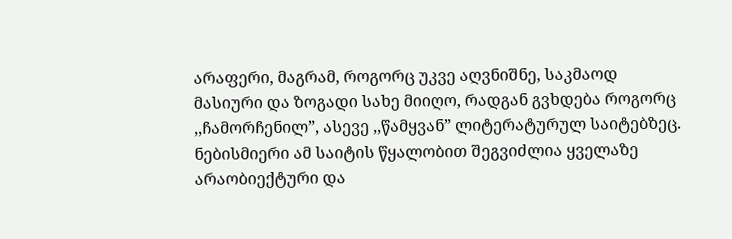არაფერი, მაგრამ, როგორც უკვე აღვნიშნე, საკმაოდ მასიური და ზოგადი სახე მიიღო, რადგან გვხდება როგორც ,,ჩამორჩენილ”, ასევე ,,წამყვან” ლიტერატურულ საიტებზეც. ნებისმიერი ამ საიტის წყალობით შეგვიძლია ყველაზე  არაობიექტური და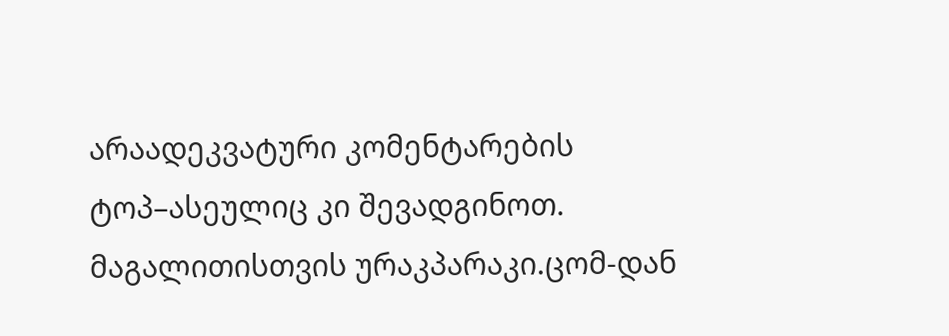არაადეკვატური კომენტარების ტოპ–ასეულიც კი შევადგინოთ. მაგალითისთვის ურაკპარაკი.ცომ-დან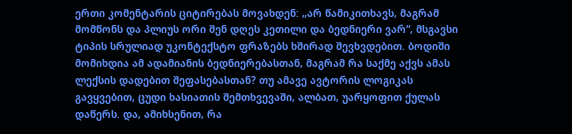ერთი კომენტარის ციტირებას მოვახდენ: „არ წამიკითხავს, მაგრამ მომწონს და პლიუს ორი შენ დღეს კეთილი და ბედნიერი ვარ“, მსგავსი ტიპის სრულიად უკონტექსტო ფრაზებს ხშირად შევხვდებით. ბოდიში მომიხდია ამ ადამიანის ბედნიერებასთან, მაგრამ რა საქმე აქვს ამას ლექსის დადებით შეფასებასთან? თუ ამავე ავტორის ლოგიკას გავყვებით, ცუდი ხასიათის შემთხვევაში, ალბათ, უარყოფით ქულას დაწერს. და, ამიხსენით, რა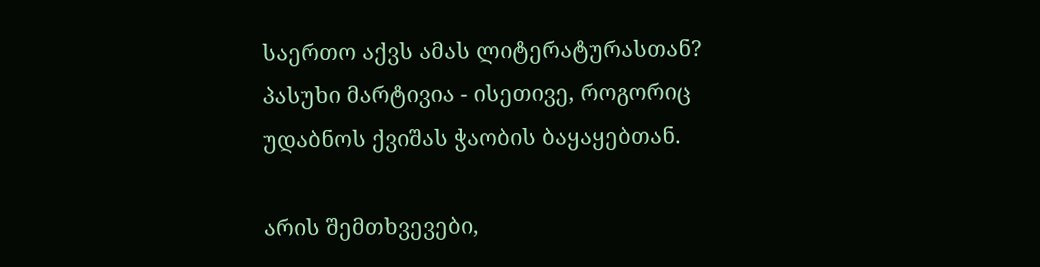საერთო აქვს ამას ლიტერატურასთან? პასუხი მარტივია - ისეთივე, როგორიც უდაბნოს ქვიშას ჭაობის ბაყაყებთან.

არის შემთხვევები,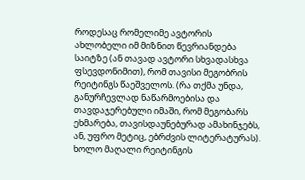როდესაც რომელიმე ავტორის ახლობელი იმ მიზნით წევრიანდება საიტზე (ან თავად ავტორი სხვადასხვა ფსევდონიმით), რომ თავისი მეგობრის რეიტინგს წაეშველოს. (რა თქმა უნდა, განურჩევლად ნაწარმოებისა და თავდაჯერებული იმაში, რომ მეგობარს ეხმარება, თავისდაუნებურად ამახინჯებს, ან, უფრო მეტიც, ებრძვის ლიტერატურას). ხოლო მაღალი რეიტინგის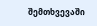შემთხვევაში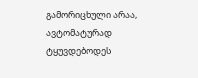გამორიცხული არაა, ავტომატურად ტყუვდებოდეს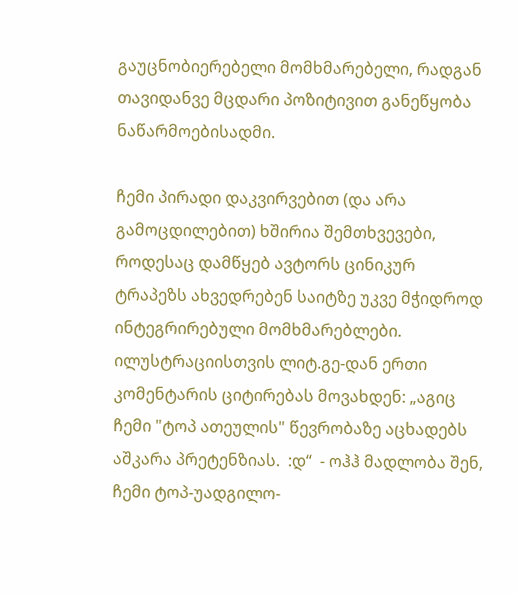გაუცნობიერებელი მომხმარებელი, რადგან თავიდანვე მცდარი პოზიტივით განეწყობა ნაწარმოებისადმი.

ჩემი პირადი დაკვირვებით (და არა გამოცდილებით) ხშირია შემთხვევები, როდესაც დამწყებ ავტორს ცინიკურ ტრაპეზს ახვედრებენ საიტზე უკვე მჭიდროდ ინტეგრირებული მომხმარებლები. ილუსტრაციისთვის ლიტ.გე-დან ერთი კომენტარის ციტირებას მოვახდენ: „აგიც ჩემი "ტოპ ათეულის" წევრობაზე აცხადებს აშკარა პრეტენზიას.  :დ“  - ოჰჰ მადლობა შენ, ჩემი ტოპ-უადგილო-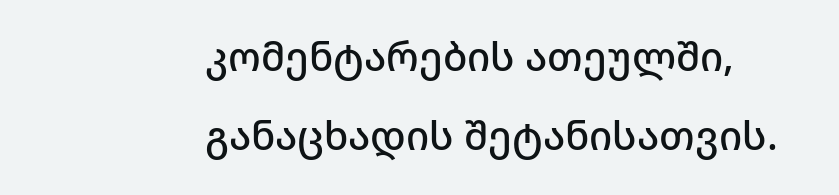კომენტარების ათეულში, განაცხადის შეტანისათვის.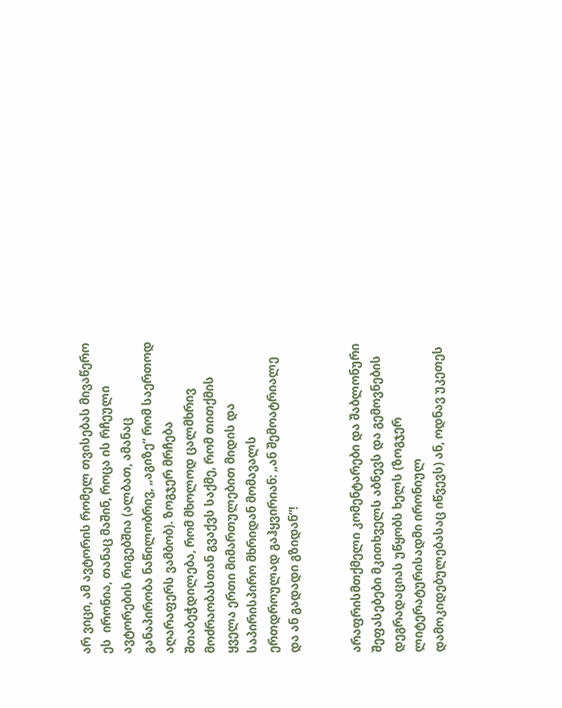არ ვიცი, ამ ავტორის რომელ თვისებას მივაწერო ეს  ირონია, თანაც მაშინ, როცა ის რჩეული ავტორების რიგებშია (ალბათ, ამანაც განაპირობა ნაწილობრივ, „აგიზე“ რომ საერთოდ აღარაფერს ვამბობ). ზოგჯერ მრჩება შთაბეჭდილება, რომ მხოლოდ ცალმხრივ მოძრაობასთან გვაქვს საქმე, რომ თითქმის ყველა ერთი მიმართულებით მიდის და საპირისპირო მხრიდან მომავალს ერთდროულად გაჰყვირიან: „ან შემოატრიალე და ან გადადი გზიდან“!


არაფრისმთქმელი კომენტარები და შაბლონური შეფასებები მკითხველს აბნევს და გემოვნების დეგრადაციას უწყობს ხელს (ზოგჯერ ლიტერატურისადმი ირონიულ დამოკიდებულებასაც იწვევს) ან, ოდნავ უკეთეს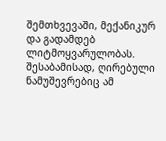შემთხვევაში, მექანიკურ და გადამდებ ლიტმოყვარულობას. შესაბამისად, ღირებული ნამუშევრებიც ამ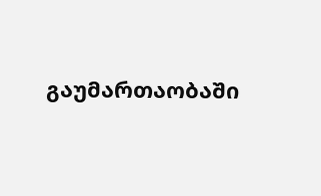გაუმართაობაში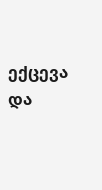ექცევა და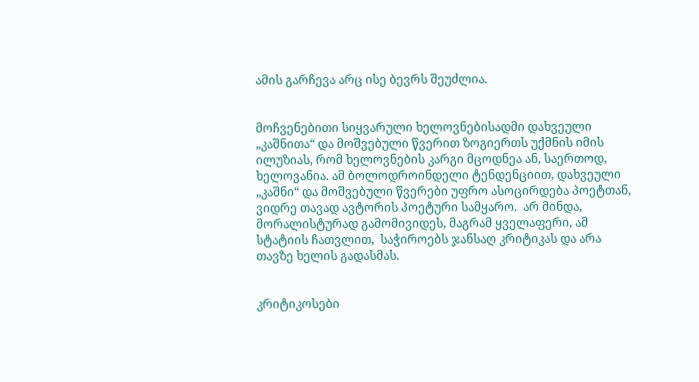ამის გარჩევა არც ისე ბევრს შეუძლია.


მოჩვენებითი სიყვარული ხელოვნებისადმი დახვეული „კაშნითა“ და მოშვებული წვერით ზოგიერთს უქმნის იმის ილუზიას, რომ ხელოვნების კარგი მცოდნეა ან, საერთოდ, ხელოვანია. ამ ბოლოდროინდელი ტენდენციით, დახვეული „კაშნი“ და მოშვებული წვერები უფრო ასოცირდება პოეტთან, ვიდრე თავად ავტორის პოეტური სამყარო.  არ მინდა, მორალისტურად გამომივიდეს, მაგრამ ყველაფერი, ამ სტატიის ჩათვლით,  საჭიროებს ჯანსაღ კრიტიკას და არა თავზე ხელის გადასმას.


კრიტიკოსები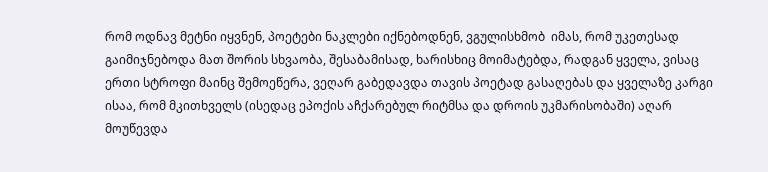რომ ოდნავ მეტნი იყვნენ, პოეტები ნაკლები იქნებოდნენ, ვგულისხმობ  იმას, რომ უკეთესად გაიმიჯნებოდა მათ შორის სხვაობა, შესაბამისად, ხარისხიც მოიმატებდა, რადგან ყველა, ვისაც ერთი სტროფი მაინც შემოეწერა, ვეღარ გაბედავდა თავის პოეტად გასაღებას და ყველაზე კარგი ისაა, რომ მკითხველს (ისედაც ეპოქის აჩქარებულ რიტმსა და დროის უკმარისობაში) აღარ მოუწევდა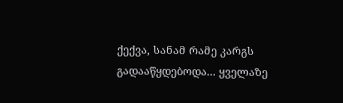ქექვა, სანამ რამე კარგს გადააწყდებოდა... ყველაზე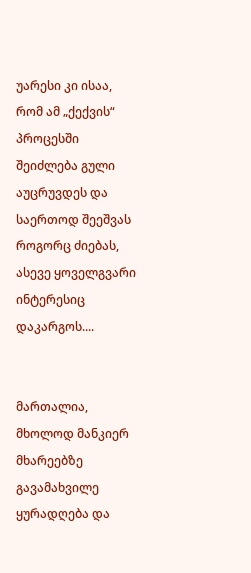უარესი კი ისაა, რომ ამ „ქექვის“ პროცესში შეიძლება გული აუცრუვდეს და საერთოდ შეეშვას როგორც ძიებას, ასევე ყოველგვარი ინტერესიც დაკარგოს....


მართალია, მხოლოდ მანკიერ მხარეებზე გავამახვილე ყურადღება და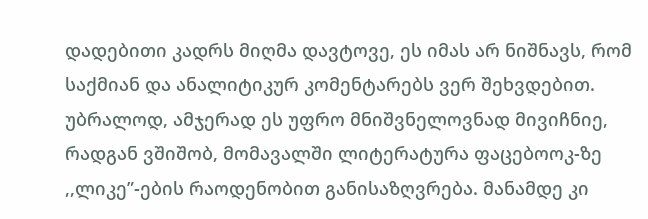დადებითი კადრს მიღმა დავტოვე, ეს იმას არ ნიშნავს, რომ საქმიან და ანალიტიკურ კომენტარებს ვერ შეხვდებით. უბრალოდ, ამჯერად ეს უფრო მნიშვნელოვნად მივიჩნიე, რადგან ვშიშობ, მომავალში ლიტერატურა ფაცებოოკ-ზე ,,ლიკე”-ების რაოდენობით განისაზღვრება. მანამდე კი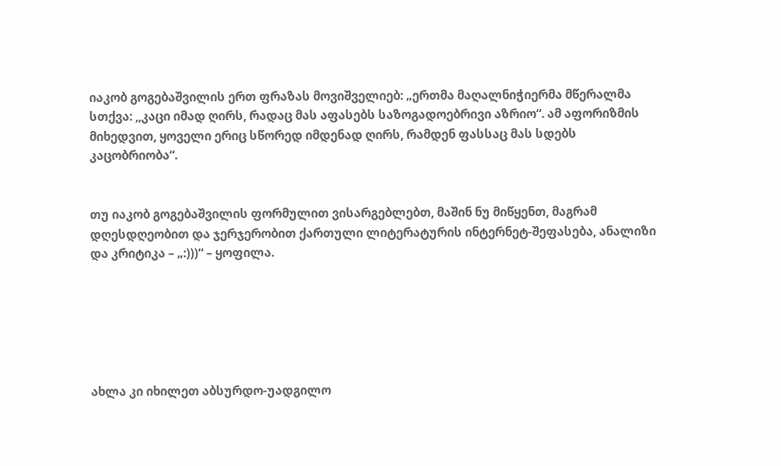იაკობ გოგებაშვილის ერთ ფრაზას მოვიშველიებ: „ერთმა მაღალნიჭიერმა მწერალმა სთქვა: ,,კაცი იმად ღირს, რადაც მას აფასებს საზოგადოებრივი აზრიო“. ამ აფორიზმის მიხედვით, ყოველი ერიც სწორედ იმდენად ღირს, რამდენ ფასსაც მას სდებს კაცობრიობა“.


თუ იაკობ გოგებაშვილის ფორმულით ვისარგებლებთ, მაშინ ნუ მიწყენთ, მაგრამ დღესდღეობით და ჯერჯერობით ქართული ლიტერატურის ინტერნეტ-შეფასება, ანალიზი და კრიტიკა – „:)))“ – ყოფილა.






ახლა კი იხილეთ აბსურდო-უადგილო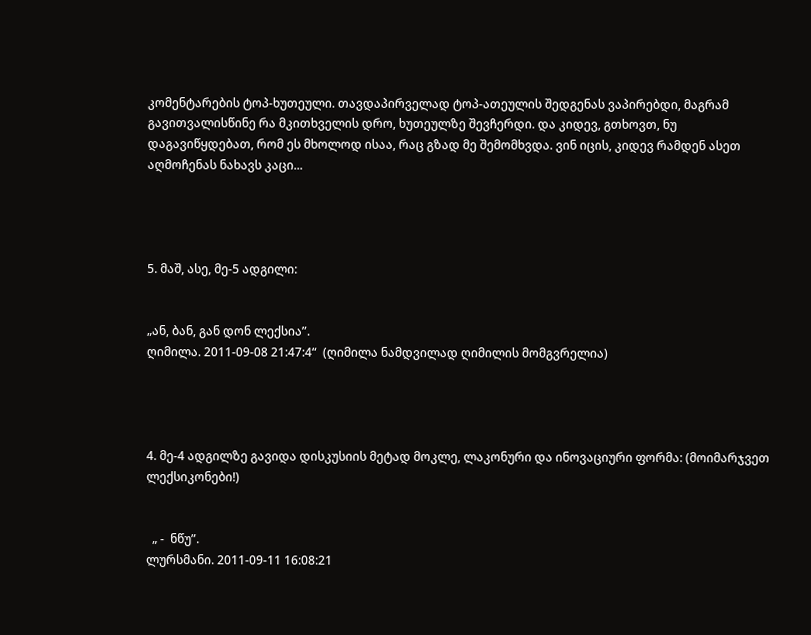კომენტარების ტოპ-ხუთეული. თავდაპირველად ტოპ-ათეულის შედგენას ვაპირებდი, მაგრამ გავითვალისწინე რა მკითხველის დრო, ხუთეულზე შევჩერდი. და კიდევ, გთხოვთ, ნუ დაგავიწყდებათ, რომ ეს მხოლოდ ისაა, რაც გზად მე შემომხვდა. ვინ იცის, კიდევ რამდენ ასეთ აღმოჩენას ნახავს კაცი...




5. მაშ, ასე, მე-5 ადგილი:


„ან, ბან, გან დონ ლექსია”.
ღიმილა. 2011-09-08 21:47:4“  (ღიმილა ნამდვილად ღიმილის მომგვრელია)




4. მე-4 ადგილზე გავიდა დისკუსიის მეტად მოკლე, ლაკონური და ინოვაციური ფორმა: (მოიმარჯვეთ ლექსიკონები!)


  „ -  ნწუ”.
ლურსმანი. 2011-09-11 16:08:21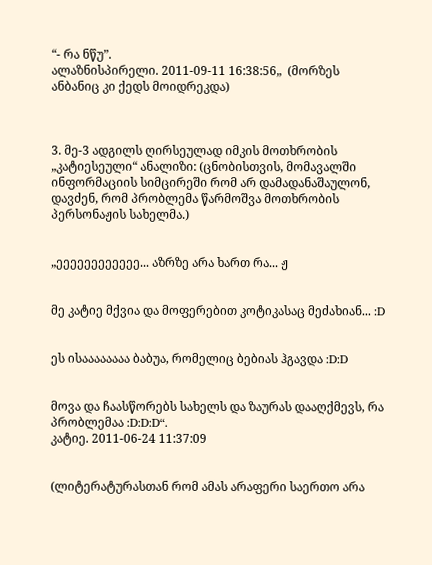“- რა ნწუ”.
ალაზნისპირელი. 2011-09-11 16:38:56„  (მორზეს ანბანიც კი ქედს მოიდრეკდა)



3. მე-3 ადგილს ღირსეულად იმკის მოთხრობის „კატიესეული“ ანალიზი: (ცნობისთვის, მომავალში ინფორმაციის სიმცირეში რომ არ დამადანაშაულონ, დავძენ, რომ პრობლემა წარმოშვა მოთხრობის პერსონაჟის სახელმა.)


„ეეეეეეეეეეეე... აზრზე არა ხართ რა... ჟ


მე კატიე მქვია და მოფერებით კოტიკასაც მეძახიან... :D


ეს ისაააააააა ბაბუა, რომელიც ბებიას ჰგავდა :D:D


მოვა და ჩაასწორებს სახელს და ზაურას დააღქმევს, რა პრობლემაა :D:D:D“.
კატიე. 2011-06-24 11:37:09


(ლიტერატურასთან რომ ამას არაფერი საერთო არა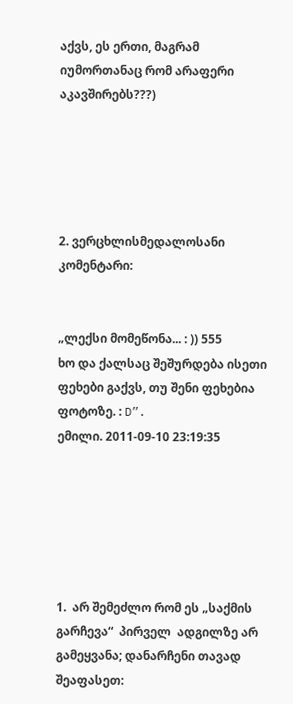აქვს, ეს ერთი, მაგრამ იუმორთანაც რომ არაფერი აკავშირებს???)





2. ვერცხლისმედალოსანი კომენტარი:


„ლექსი მომეწონა... : )) 555
ხო და ქალსაც შეშურდება ისეთი ფეხები გაქვს, თუ შენი ფეხებია ფოტოზე. : D”.
ემილი. 2011-09-10 23:19:35






1.  არ შემეძლო რომ ეს „საქმის გარჩევა“  პირველ  ადგილზე არ გამეყვანა; დანარჩენი თავად შეაფასეთ: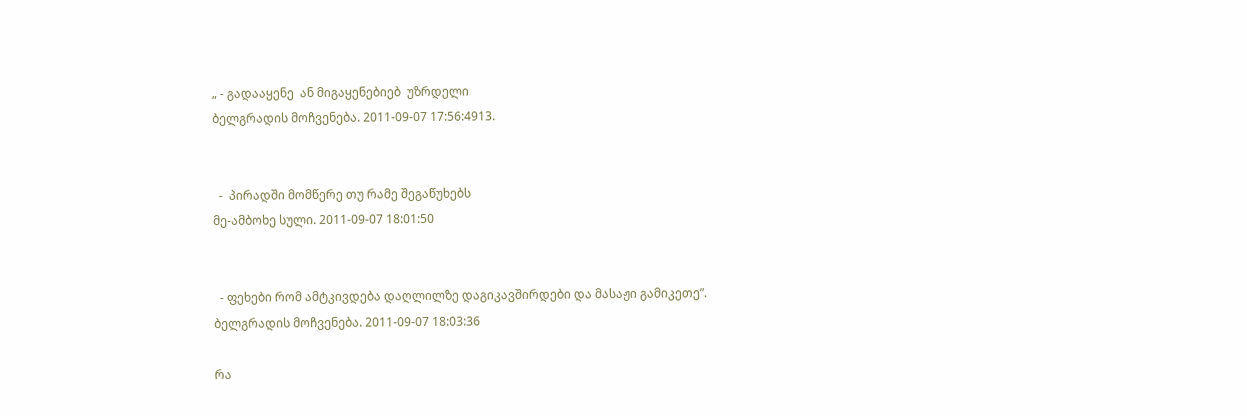„ - გადააყენე  ან მიგაყენებიებ  უზრდელი
ბელგრადის მოჩვენება. 2011-09-07 17:56:4913.


  -  პირადში მომწერე თუ რამე შეგაწუხებს
მე-ამბოხე სული. 2011-09-07 18:01:50


  - ფეხები რომ ამტკივდება დაღლილზე დაგიკავშირდები და მასაჟი გამიკეთე”.
ბელგრადის მოჩვენება. 2011-09-07 18:03:36

რა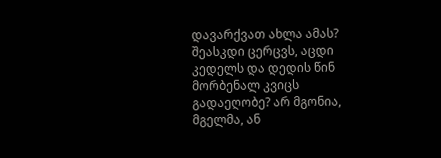დავარქვათ ახლა ამას? შეასკდი ცერცვს, აცდი კედელს და დედის წინ მორბენალ კვიცს გადაეღობე? არ მგონია, მგელმა, ან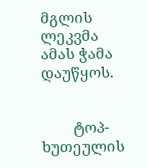მგლის ლეკვმა ამას ჭამა დაუწყოს.


        ტოპ-ხუთეულის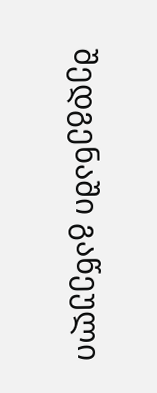შედგენაში გაწეული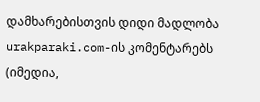დამხარებისთვის დიდი მადლობა  urakparaki.com-ის კომენტარებს (იმედია,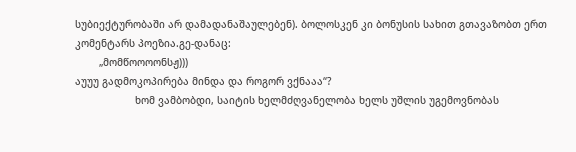სუბიექტურობაში არ დამადანაშაულებენ). ბოლოსკენ კი ბონუსის სახით გთავაზობთ ერთ კომენტარს პოეზია.გე-დანაც:
        „მომწოოოონსჟ)))
აუუუ გადმოკოპირება მინდა და როგორ ვქნააა“?
                    ხომ ვამბობდი, საიტის ხელმძღვანელობა ხელს უშლის უგემოვნობას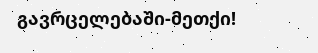გავრცელებაში-მეთქი!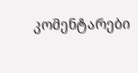კომენტარები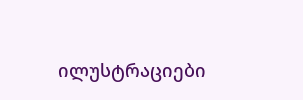ილუსტრაციები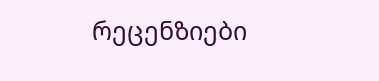რეცენზიები